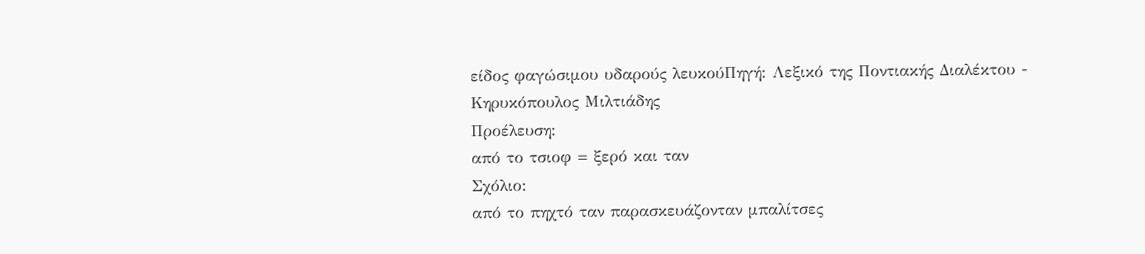είδος φαγώσιμου υδαρούς λευκούΠηγή: Λεξικό της Ποντιακής Διαλέκτου - Κηρυκόπουλος Μιλτιάδης
Προέλευση:
από το τσιοφ = ξερό και ταν
Σχόλιο:
από το πηχτό ταν παρασκευάζονταν μπαλίτσες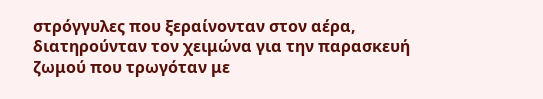στρόγγυλες που ξεραίνονταν στον αέρα, διατηρούνταν τον χειμώνα για την παρασκευή ζωμού που τρωγόταν με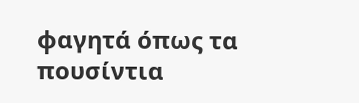φαγητά όπως τα πουσίντια